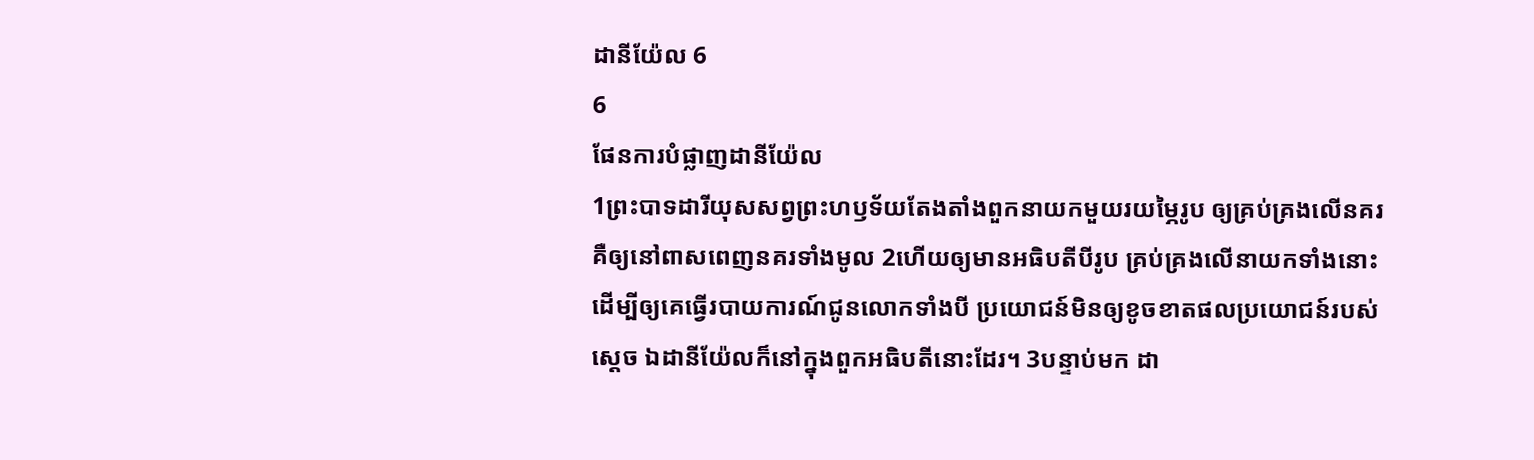ដានីយ៉ែល 6
6
ផែនការបំផ្លាញដានីយ៉ែល
1ព្រះបាទដារីយុសសព្វព្រះហឫទ័យតែងតាំងពួកនាយកមួយរយម្ភៃរូប ឲ្យគ្រប់គ្រងលើនគរ គឺឲ្យនៅពាសពេញនគរទាំងមូល 2ហើយឲ្យមានអធិបតីបីរូប គ្រប់គ្រងលើនាយកទាំងនោះ ដើម្បីឲ្យគេធ្វើរបាយការណ៍ជូនលោកទាំងបី ប្រយោជន៍មិនឲ្យខូចខាតផលប្រយោជន៍របស់ស្ដេច ឯដានីយ៉ែលក៏នៅក្នុងពួកអធិបតីនោះដែរ។ 3បន្ទាប់មក ដា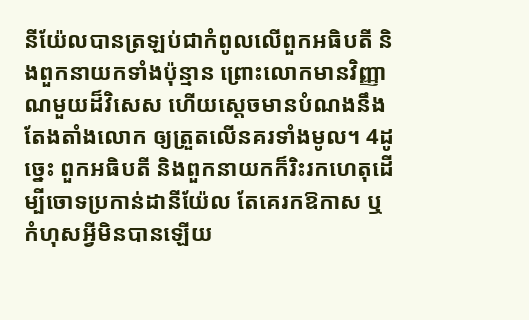នីយ៉ែលបានត្រឡប់ជាកំពូលលើពួកអធិបតី និងពួកនាយកទាំងប៉ុន្មាន ព្រោះលោកមានវិញ្ញាណមួយដ៏វិសេស ហើយស្ដេចមានបំណងនឹងតែងតាំងលោក ឲ្យត្រួតលើនគរទាំងមូល។ 4ដូច្នេះ ពួកអធិបតី និងពួកនាយកក៏រិះរកហេតុដើម្បីចោទប្រកាន់ដានីយ៉ែល តែគេរកឱកាស ឬកំហុសអ្វីមិនបានឡើយ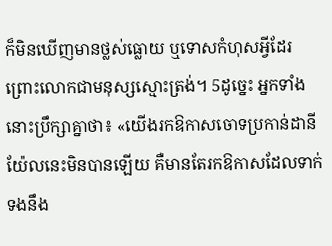ក៏មិនឃើញមានថ្លស់ធ្លោយ ឬទោសកំហុសអ្វីដែរ ព្រោះលោកជាមនុស្សស្មោះត្រង់។ 5ដូច្នេះ អ្នកទាំងនោះប្រឹក្សាគ្នាថា៖ «យើងរកឱកាសចោទប្រកាន់ដានីយ៉ែលនេះមិនបានឡើយ គឺមានតែរកឱកាសដែលទាក់ទងនឹង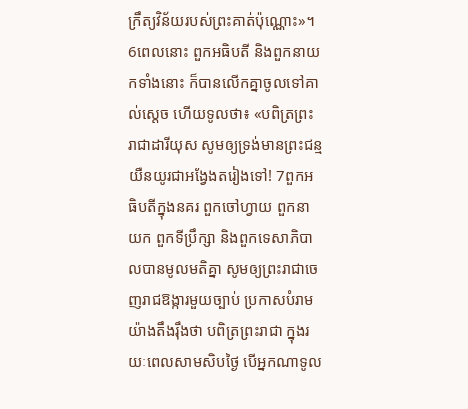ក្រឹត្យវិន័យរបស់ព្រះគាត់ប៉ុណ្ណោះ»។
6ពេលនោះ ពួកអធិបតី និងពួកនាយកទាំងនោះ ក៏បានលើកគ្នាចូលទៅគាល់ស្តេច ហើយទូលថា៖ «បពិត្រព្រះរាជាដារីយុស សូមឲ្យទ្រង់មានព្រះជន្មយឺនយូរជាអង្វែងតរៀងទៅ! 7ពួកអធិបតីក្នុងនគរ ពួកចៅហ្វាយ ពួកនាយក ពួកទីប្រឹក្សា និងពួកទេសាភិបាលបានមូលមតិគ្នា សូមឲ្យព្រះរាជាចេញរាជឱង្ការមួយច្បាប់ ប្រកាសបំរាមយ៉ាងតឹងរ៉ឹងថា បពិត្រព្រះរាជា ក្នុងរយៈពេលសាមសិបថ្ងៃ បើអ្នកណាទូល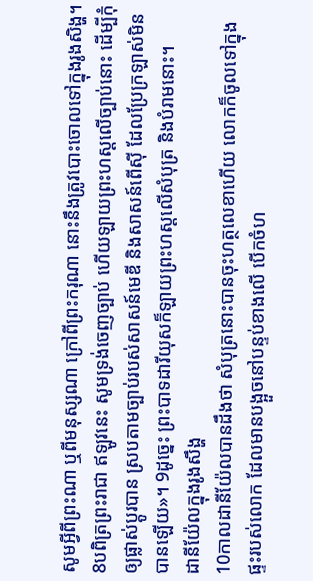សូមអ្វីពីព្រះណា ឬពីមនុស្សណា ក្រៅពីព្រះករុណា នោះនឹងត្រូវបោះចោលទៅក្នុងរូងសិង្ហ។ 8បពិត្រព្រះរាជា ឥឡូវនេះ សូមទ្រង់ចេញច្បាប់ ហើយឡាយព្រះហស្តលើច្បាប់នោះ ដើម្បីកុំឲ្យផ្លាស់ប្ដូរបាន ស្របតាមច្បាប់របស់សាសន៍មេឌី និងសាសន៍ពើស៊ី ដែលប្រែក្រឡាស់មិនបានឡើយ»។ 9ដូច្នេះ ព្រះបាទដារីយុសក៏ឡាយព្រះហស្តលើសំបុត្រ និងបំរាមនោះ។
ដានីយ៉ែលក្នុងរូងសឹង្ហ
10កាលដានីយ៉ែលបានដឹងថា សំបុត្រនោះបានចុះហត្ថលេខាហើយ លោកក៏ចូលទៅក្នុងផ្ទះរបស់លោក ដែលមានបង្អួចនៅបន្ទប់ខាងលើ បើកចំហ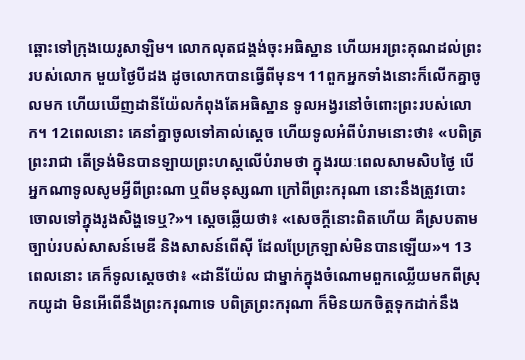ឆ្ពោះទៅក្រុងយេរូសាឡិម។ លោកលុតជង្គង់ចុះអធិស្ឋាន ហើយអរព្រះគុណដល់ព្រះរបស់លោក មួយថ្ងៃបីដង ដូចលោកបានធ្វើពីមុន។ 11ពួកអ្នកទាំងនោះក៏លើកគ្នាចូលមក ហើយឃើញដានីយ៉ែលកំពុងតែអធិស្ឋាន ទូលអង្វរនៅចំពោះព្រះរបស់លោក។ 12ពេលនោះ គេនាំគ្នាចូលទៅគាល់ស្តេច ហើយទូលអំពីបំរាមនោះថា៖ «បពិត្រព្រះរាជា តើទ្រង់មិនបានឡាយព្រះហស្ដលើបំរាមថា ក្នុងរយៈពេលសាមសិបថ្ងៃ បើអ្នកណាទូលសូមអ្វីពីព្រះណា ឬពីមនុស្សណា ក្រៅពីព្រះករុណា នោះនឹងត្រូវបោះចោលទៅក្នុងរូងសិង្ហទេឬ?»។ ស្ដេចឆ្លើយថា៖ «សេចក្ដីនោះពិតហើយ គឺស្របតាមច្បាប់របស់សាសន៍មេឌី និងសាសន៍ពើស៊ី ដែលប្រែក្រឡាស់មិនបានឡើយ»។ 13ពេលនោះ គេក៏ទូលស្តេចថា៖ «ដានីយ៉ែល ជាម្នាក់ក្នុងចំណោមពួកឈ្លើយមកពីស្រុកយូដា មិនអើពើនឹងព្រះករុណាទេ បពិត្រព្រះករុណា ក៏មិនយកចិត្តទុកដាក់នឹង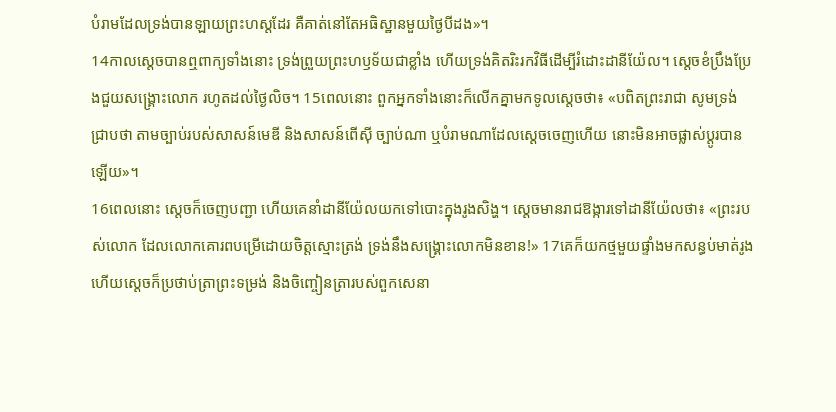បំរាមដែលទ្រង់បានឡាយព្រះហស្ដដែរ គឺគាត់នៅតែអធិស្ឋានមួយថ្ងៃបីដង»។
14កាលស្តេចបានឮពាក្យទាំងនោះ ទ្រង់ព្រួយព្រះហឫទ័យជាខ្លាំង ហើយទ្រង់គិតរិះរកវិធីដើម្បីរំដោះដានីយ៉ែល។ ស្ដេចខំប្រឹងប្រែងជួយសង្គ្រោះលោក រហូតដល់ថ្ងៃលិច។ 15ពេលនោះ ពួកអ្នកទាំងនោះក៏លើកគ្នាមកទូលស្តេចថា៖ «បពិតព្រះរាជា សូមទ្រង់ជ្រាបថា តាមច្បាប់របស់សាសន៍មេឌី និងសាសន៍ពើស៊ី ច្បាប់ណា ឬបំរាមណាដែលស្តេចចេញហើយ នោះមិនអាចផ្លាស់ប្តូរបានឡើយ»។
16ពេលនោះ ស្ដេចក៏ចេញបញ្ជា ហើយគេនាំដានីយ៉ែលយកទៅបោះក្នុងរូងសិង្ហ។ ស្ដេចមានរាជឱង្ការទៅដានីយ៉ែលថា៖ «ព្រះរបស់លោក ដែលលោកគោរពបម្រើដោយចិត្តស្មោះត្រង់ ទ្រង់នឹងសង្គ្រោះលោកមិនខាន!» 17គេក៏យកថ្មមួយផ្ទាំងមកសន្ធប់មាត់រូង ហើយស្ដេចក៏ប្រថាប់ត្រាព្រះទម្រង់ និងចិញ្ចៀនត្រារបស់ពួកសេនា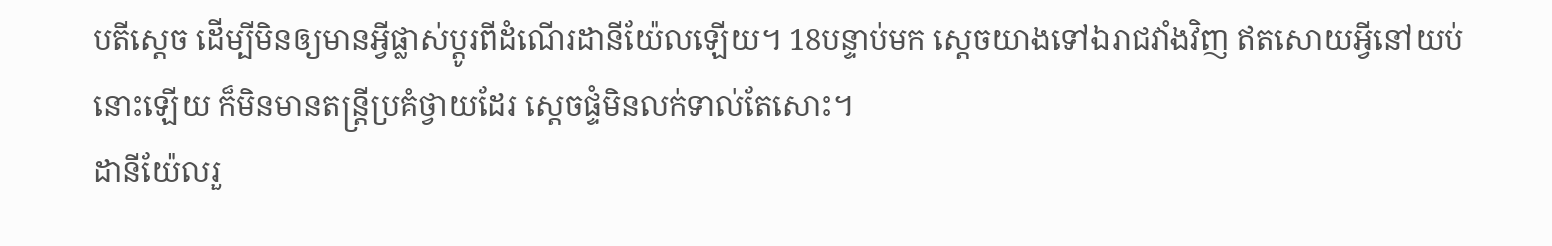បតីស្ដេច ដើម្បីមិនឲ្យមានអ្វីផ្លាស់ប្តូរពីដំណើរដានីយ៉ែលឡើយ។ 18បន្ទាប់មក ស្ដេចយាងទៅឯរាជវាំងវិញ ឥតសោយអ្វីនៅយប់នោះឡើយ ក៏មិនមានតន្ត្រីប្រគំថ្វាយដែរ ស្ដេចផ្ទំមិនលក់ទាល់តែសោះ។
ដានីយ៉ែលរួ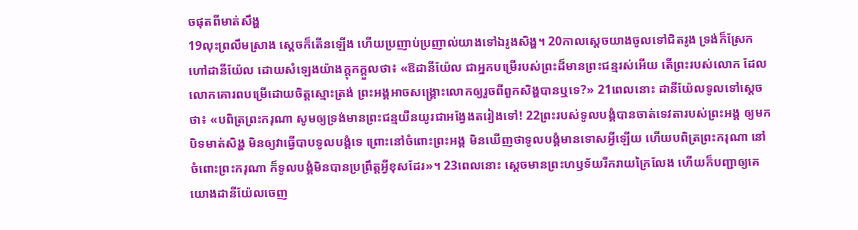ចផុតពីមាត់សឹង្ហ
19លុះព្រលឹមស្រាង ស្ដេចក៏តើនឡើង ហើយប្រញាប់ប្រញាល់យាងទៅឯរូងសិង្ហ។ 20កាលស្ដេចយាងចូលទៅជិតរូង ទ្រង់ក៏ស្រែកហៅដានីយ៉ែល ដោយសំឡេងយ៉ាងក្ដុកក្ដួលថា៖ «ឱដានីយ៉ែល ជាអ្នកបម្រើរបស់ព្រះដ៏មានព្រះជន្មរស់អើយ តើព្រះរបស់លោក ដែលលោកគោរពបម្រើដោយចិត្តស្មោះត្រង់ ព្រះអង្គអាចសង្គ្រោះលោកឲ្យរួចពីពួកសិង្ហបានឬទេ?» 21ពេលនោះ ដានីយ៉ែលទូលទៅស្ដេចថា៖ «បពិត្រព្រះករុណា សូមឲ្យទ្រង់មានព្រះជន្មយឺនយូរជាអង្វែងតរៀងទៅ! 22ព្រះរបស់ទូលបង្គំបានចាត់ទេវតារបស់ព្រះអង្គ ឲ្យមកបិទមាត់សិង្ហ មិនឲ្យវាធ្វើបាបទូលបង្គំទេ ព្រោះនៅចំពោះព្រះអង្គ មិនឃើញថាទូលបង្គំមានទោសអ្វីឡើយ ហើយបពិត្រព្រះករុណា នៅចំពោះព្រះករុណា ក៏ទូលបង្គំមិនបានប្រព្រឹត្តអ្វីខុសដែរ»។ 23ពេលនោះ ស្ដេចមានព្រះហឫទ័យរីករាយក្រៃលែង ហើយក៏បញ្ជាឲ្យគេយោងដានីយ៉ែលចេញ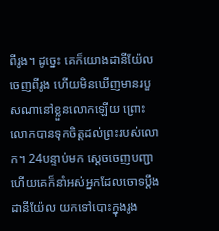ពីរូង។ ដូច្នេះ គេក៏យោងដានីយ៉ែលចេញពីរូង ហើយមិនឃើញមានរបួសណានៅខ្លួនលោកឡើយ ព្រោះលោកបានទុកចិត្តដល់ព្រះរបស់លោក។ 24បន្ទាប់មក ស្ដេចចេញបញ្ជា ហើយគេក៏នាំអស់អ្នកដែលចោទប្ដឹងដានីយ៉ែល យកទៅបោះក្នុងរូង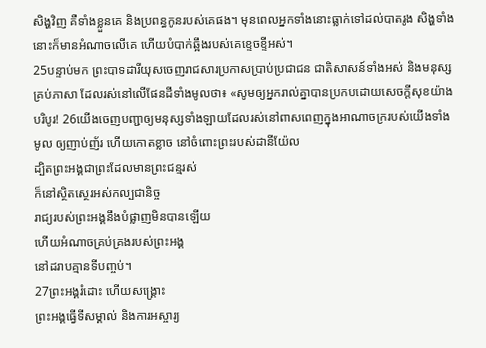សិង្ហវិញ គឺទាំងខ្លួនគេ និងប្រពន្ធកូនរបស់គេផង។ មុនពេលអ្នកទាំងនោះធ្លាក់ទៅដល់បាតរូង សិង្ហទាំងនោះក៏មានអំណាចលើគេ ហើយបំបាក់ឆ្អឹងរបស់គេខ្ទេចខ្ទីអស់។
25បន្ទាប់មក ព្រះបាទដារីយុសចេញរាជសារប្រកាសប្រាប់ប្រជាជន ជាតិសាសន៍ទាំងអស់ និងមនុស្សគ្រប់ភាសា ដែលរស់នៅលើផែនដីទាំងមូលថា៖ «សូមឲ្យអ្នករាល់គ្នាបានប្រកបដោយសេចក្ដីសុខយ៉ាងបរិបូរ! 26យើងចេញបញ្ជាឲ្យមនុស្សទាំងឡាយដែលរស់នៅពាសពេញក្នុងអាណាចក្ររបស់យើងទាំងមូល ឲ្យញាប់ញ័រ ហើយកោតខ្លាច នៅចំពោះព្រះរបស់ដានីយ៉ែល
ដ្បិតព្រះអង្គជាព្រះដែលមានព្រះជន្មរស់
ក៏នៅស្ថិតស្ថេរអស់កល្បជានិច្ច
រាជ្យរបស់ព្រះអង្គនឹងបំផ្លាញមិនបានឡើយ
ហើយអំណាចគ្រប់គ្រងរបស់ព្រះអង្គ
នៅដរាបគ្មានទីបញ្ចប់។
27ព្រះអង្គរំដោះ ហើយសង្គ្រោះ
ព្រះអង្គធ្វើទីសម្គាល់ និងការអស្ចារ្យ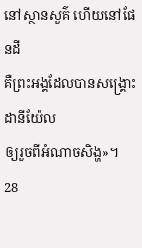នៅស្ថានសួគ៌ ហើយនៅផែនដី
គឺព្រះអង្គដែលបានសង្គ្រោះដានីយ៉ែល
ឲ្យរួចពីអំណាចសិង្ហ»។
28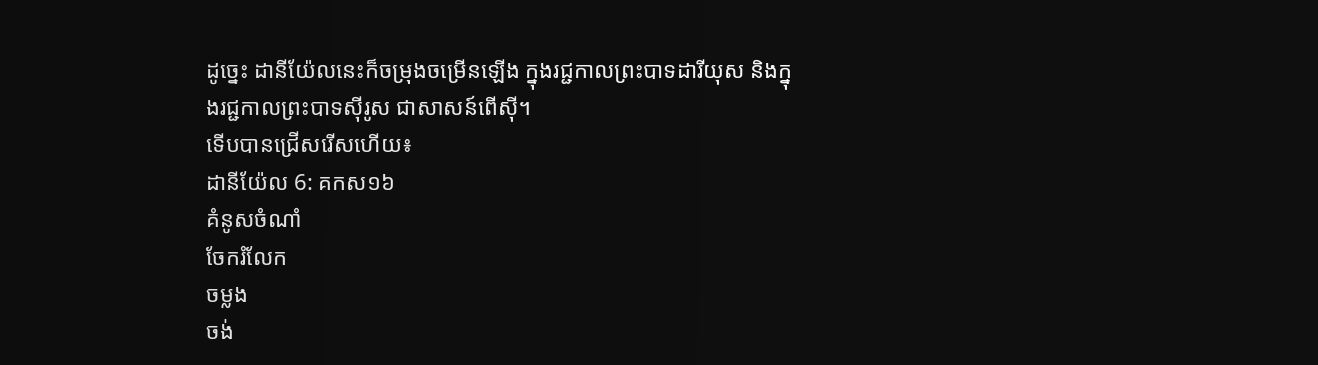ដូច្នេះ ដានីយ៉ែលនេះក៏ចម្រុងចម្រើនឡើង ក្នុងរជ្ជកាលព្រះបាទដារីយុស និងក្នុងរជ្ជកាលព្រះបាទស៊ីរូស ជាសាសន៍ពើស៊ី។
ទើបបានជ្រើសរើសហើយ៖
ដានីយ៉ែល 6: គកស១៦
គំនូសចំណាំ
ចែករំលែក
ចម្លង
ចង់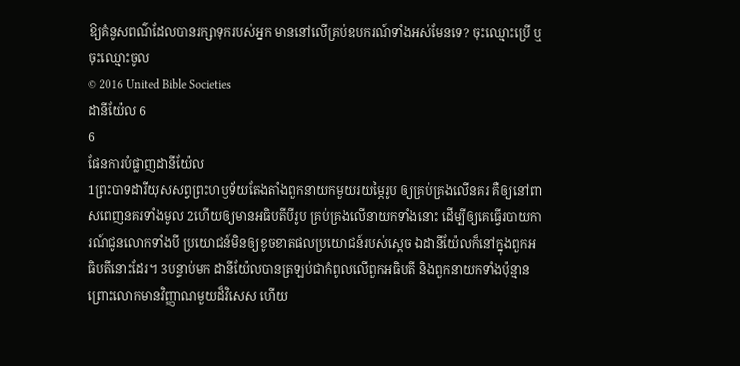ឱ្យគំនូសពណ៌ដែលបានរក្សាទុករបស់អ្នក មាននៅលើគ្រប់ឧបករណ៍ទាំងអស់មែនទេ? ចុះឈ្មោះប្រើ ឬចុះឈ្មោះចូល
© 2016 United Bible Societies
ដានីយ៉ែល 6
6
ផែនការបំផ្លាញដានីយ៉ែល
1ព្រះបាទដារីយុសសព្វព្រះហឫទ័យតែងតាំងពួកនាយកមួយរយម្ភៃរូប ឲ្យគ្រប់គ្រងលើនគរ គឺឲ្យនៅពាសពេញនគរទាំងមូល 2ហើយឲ្យមានអធិបតីបីរូប គ្រប់គ្រងលើនាយកទាំងនោះ ដើម្បីឲ្យគេធ្វើរបាយការណ៍ជូនលោកទាំងបី ប្រយោជន៍មិនឲ្យខូចខាតផលប្រយោជន៍របស់ស្ដេច ឯដានីយ៉ែលក៏នៅក្នុងពួកអធិបតីនោះដែរ។ 3បន្ទាប់មក ដានីយ៉ែលបានត្រឡប់ជាកំពូលលើពួកអធិបតី និងពួកនាយកទាំងប៉ុន្មាន ព្រោះលោកមានវិញ្ញាណមួយដ៏វិសេស ហើយ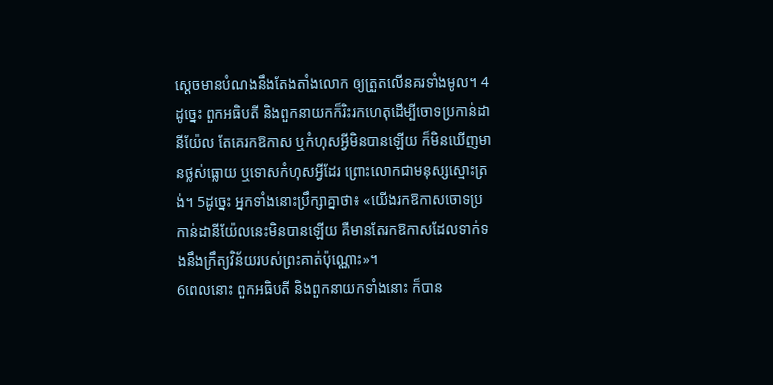ស្ដេចមានបំណងនឹងតែងតាំងលោក ឲ្យត្រួតលើនគរទាំងមូល។ 4ដូច្នេះ ពួកអធិបតី និងពួកនាយកក៏រិះរកហេតុដើម្បីចោទប្រកាន់ដានីយ៉ែល តែគេរកឱកាស ឬកំហុសអ្វីមិនបានឡើយ ក៏មិនឃើញមានថ្លស់ធ្លោយ ឬទោសកំហុសអ្វីដែរ ព្រោះលោកជាមនុស្សស្មោះត្រង់។ 5ដូច្នេះ អ្នកទាំងនោះប្រឹក្សាគ្នាថា៖ «យើងរកឱកាសចោទប្រកាន់ដានីយ៉ែលនេះមិនបានឡើយ គឺមានតែរកឱកាសដែលទាក់ទងនឹងក្រឹត្យវិន័យរបស់ព្រះគាត់ប៉ុណ្ណោះ»។
6ពេលនោះ ពួកអធិបតី និងពួកនាយកទាំងនោះ ក៏បាន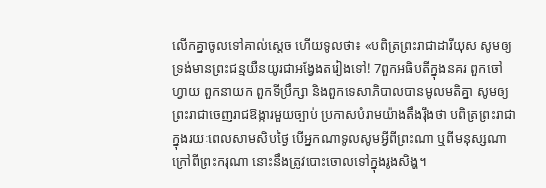លើកគ្នាចូលទៅគាល់ស្តេច ហើយទូលថា៖ «បពិត្រព្រះរាជាដារីយុស សូមឲ្យទ្រង់មានព្រះជន្មយឺនយូរជាអង្វែងតរៀងទៅ! 7ពួកអធិបតីក្នុងនគរ ពួកចៅហ្វាយ ពួកនាយក ពួកទីប្រឹក្សា និងពួកទេសាភិបាលបានមូលមតិគ្នា សូមឲ្យព្រះរាជាចេញរាជឱង្ការមួយច្បាប់ ប្រកាសបំរាមយ៉ាងតឹងរ៉ឹងថា បពិត្រព្រះរាជា ក្នុងរយៈពេលសាមសិបថ្ងៃ បើអ្នកណាទូលសូមអ្វីពីព្រះណា ឬពីមនុស្សណា ក្រៅពីព្រះករុណា នោះនឹងត្រូវបោះចោលទៅក្នុងរូងសិង្ហ។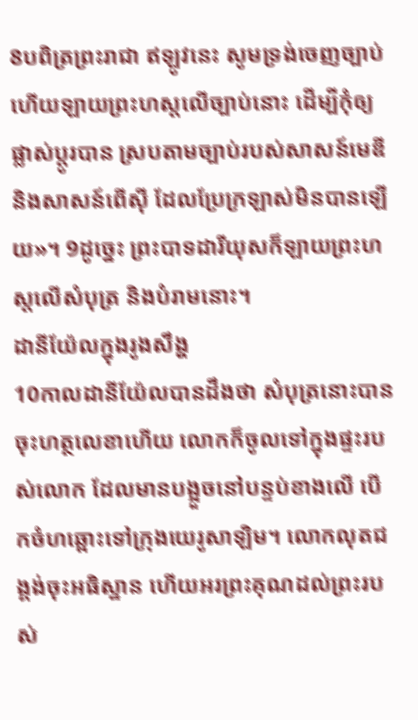8បពិត្រព្រះរាជា ឥឡូវនេះ សូមទ្រង់ចេញច្បាប់ ហើយឡាយព្រះហស្តលើច្បាប់នោះ ដើម្បីកុំឲ្យផ្លាស់ប្ដូរបាន ស្របតាមច្បាប់របស់សាសន៍មេឌី និងសាសន៍ពើស៊ី ដែលប្រែក្រឡាស់មិនបានឡើយ»។ 9ដូច្នេះ ព្រះបាទដារីយុសក៏ឡាយព្រះហស្តលើសំបុត្រ និងបំរាមនោះ។
ដានីយ៉ែលក្នុងរូងសឹង្ហ
10កាលដានីយ៉ែលបានដឹងថា សំបុត្រនោះបានចុះហត្ថលេខាហើយ លោកក៏ចូលទៅក្នុងផ្ទះរបស់លោក ដែលមានបង្អួចនៅបន្ទប់ខាងលើ បើកចំហឆ្ពោះទៅក្រុងយេរូសាឡិម។ លោកលុតជង្គង់ចុះអធិស្ឋាន ហើយអរព្រះគុណដល់ព្រះរបស់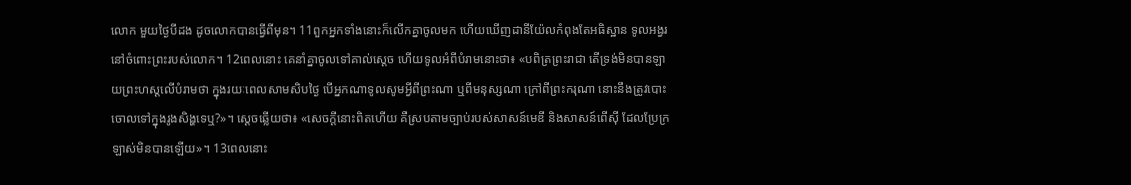លោក មួយថ្ងៃបីដង ដូចលោកបានធ្វើពីមុន។ 11ពួកអ្នកទាំងនោះក៏លើកគ្នាចូលមក ហើយឃើញដានីយ៉ែលកំពុងតែអធិស្ឋាន ទូលអង្វរនៅចំពោះព្រះរបស់លោក។ 12ពេលនោះ គេនាំគ្នាចូលទៅគាល់ស្តេច ហើយទូលអំពីបំរាមនោះថា៖ «បពិត្រព្រះរាជា តើទ្រង់មិនបានឡាយព្រះហស្ដលើបំរាមថា ក្នុងរយៈពេលសាមសិបថ្ងៃ បើអ្នកណាទូលសូមអ្វីពីព្រះណា ឬពីមនុស្សណា ក្រៅពីព្រះករុណា នោះនឹងត្រូវបោះចោលទៅក្នុងរូងសិង្ហទេឬ?»។ ស្ដេចឆ្លើយថា៖ «សេចក្ដីនោះពិតហើយ គឺស្របតាមច្បាប់របស់សាសន៍មេឌី និងសាសន៍ពើស៊ី ដែលប្រែក្រឡាស់មិនបានឡើយ»។ 13ពេលនោះ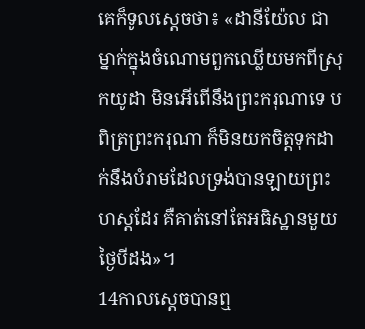គេក៏ទូលស្តេចថា៖ «ដានីយ៉ែល ជាម្នាក់ក្នុងចំណោមពួកឈ្លើយមកពីស្រុកយូដា មិនអើពើនឹងព្រះករុណាទេ បពិត្រព្រះករុណា ក៏មិនយកចិត្តទុកដាក់នឹងបំរាមដែលទ្រង់បានឡាយព្រះហស្ដដែរ គឺគាត់នៅតែអធិស្ឋានមួយថ្ងៃបីដង»។
14កាលស្តេចបានឮ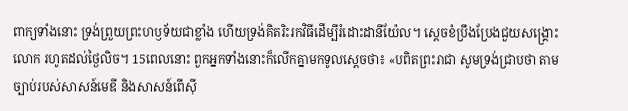ពាក្យទាំងនោះ ទ្រង់ព្រួយព្រះហឫទ័យជាខ្លាំង ហើយទ្រង់គិតរិះរកវិធីដើម្បីរំដោះដានីយ៉ែល។ ស្ដេចខំប្រឹងប្រែងជួយសង្គ្រោះលោក រហូតដល់ថ្ងៃលិច។ 15ពេលនោះ ពួកអ្នកទាំងនោះក៏លើកគ្នាមកទូលស្តេចថា៖ «បពិតព្រះរាជា សូមទ្រង់ជ្រាបថា តាមច្បាប់របស់សាសន៍មេឌី និងសាសន៍ពើស៊ី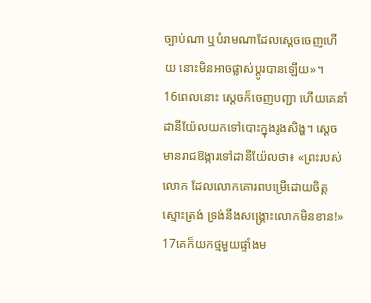ច្បាប់ណា ឬបំរាមណាដែលស្តេចចេញហើយ នោះមិនអាចផ្លាស់ប្តូរបានឡើយ»។
16ពេលនោះ ស្ដេចក៏ចេញបញ្ជា ហើយគេនាំដានីយ៉ែលយកទៅបោះក្នុងរូងសិង្ហ។ ស្ដេចមានរាជឱង្ការទៅដានីយ៉ែលថា៖ «ព្រះរបស់លោក ដែលលោកគោរពបម្រើដោយចិត្តស្មោះត្រង់ ទ្រង់នឹងសង្គ្រោះលោកមិនខាន!» 17គេក៏យកថ្មមួយផ្ទាំងម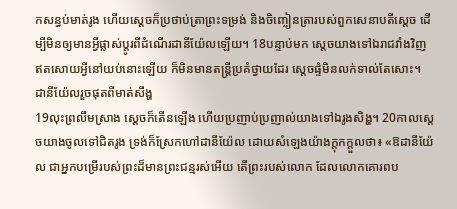កសន្ធប់មាត់រូង ហើយស្ដេចក៏ប្រថាប់ត្រាព្រះទម្រង់ និងចិញ្ចៀនត្រារបស់ពួកសេនាបតីស្ដេច ដើម្បីមិនឲ្យមានអ្វីផ្លាស់ប្តូរពីដំណើរដានីយ៉ែលឡើយ។ 18បន្ទាប់មក ស្ដេចយាងទៅឯរាជវាំងវិញ ឥតសោយអ្វីនៅយប់នោះឡើយ ក៏មិនមានតន្ត្រីប្រគំថ្វាយដែរ ស្ដេចផ្ទំមិនលក់ទាល់តែសោះ។
ដានីយ៉ែលរួចផុតពីមាត់សឹង្ហ
19លុះព្រលឹមស្រាង ស្ដេចក៏តើនឡើង ហើយប្រញាប់ប្រញាល់យាងទៅឯរូងសិង្ហ។ 20កាលស្ដេចយាងចូលទៅជិតរូង ទ្រង់ក៏ស្រែកហៅដានីយ៉ែល ដោយសំឡេងយ៉ាងក្ដុកក្ដួលថា៖ «ឱដានីយ៉ែល ជាអ្នកបម្រើរបស់ព្រះដ៏មានព្រះជន្មរស់អើយ តើព្រះរបស់លោក ដែលលោកគោរពប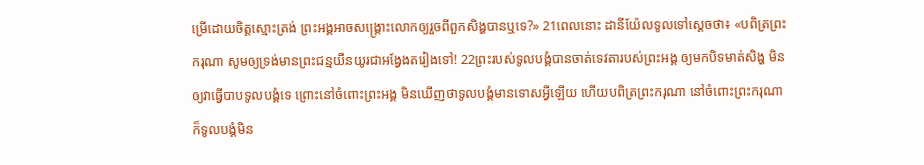ម្រើដោយចិត្តស្មោះត្រង់ ព្រះអង្គអាចសង្គ្រោះលោកឲ្យរួចពីពួកសិង្ហបានឬទេ?» 21ពេលនោះ ដានីយ៉ែលទូលទៅស្ដេចថា៖ «បពិត្រព្រះករុណា សូមឲ្យទ្រង់មានព្រះជន្មយឺនយូរជាអង្វែងតរៀងទៅ! 22ព្រះរបស់ទូលបង្គំបានចាត់ទេវតារបស់ព្រះអង្គ ឲ្យមកបិទមាត់សិង្ហ មិនឲ្យវាធ្វើបាបទូលបង្គំទេ ព្រោះនៅចំពោះព្រះអង្គ មិនឃើញថាទូលបង្គំមានទោសអ្វីឡើយ ហើយបពិត្រព្រះករុណា នៅចំពោះព្រះករុណា ក៏ទូលបង្គំមិន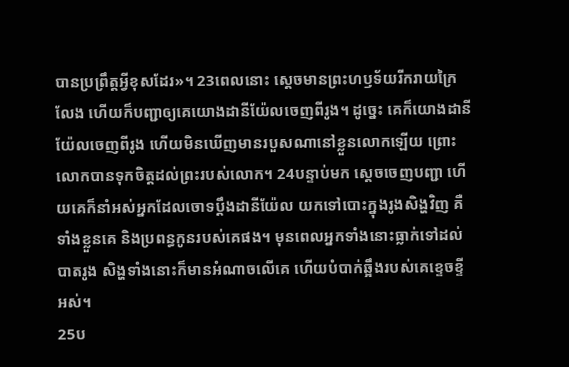បានប្រព្រឹត្តអ្វីខុសដែរ»។ 23ពេលនោះ ស្ដេចមានព្រះហឫទ័យរីករាយក្រៃលែង ហើយក៏បញ្ជាឲ្យគេយោងដានីយ៉ែលចេញពីរូង។ ដូច្នេះ គេក៏យោងដានីយ៉ែលចេញពីរូង ហើយមិនឃើញមានរបួសណានៅខ្លួនលោកឡើយ ព្រោះលោកបានទុកចិត្តដល់ព្រះរបស់លោក។ 24បន្ទាប់មក ស្ដេចចេញបញ្ជា ហើយគេក៏នាំអស់អ្នកដែលចោទប្ដឹងដានីយ៉ែល យកទៅបោះក្នុងរូងសិង្ហវិញ គឺទាំងខ្លួនគេ និងប្រពន្ធកូនរបស់គេផង។ មុនពេលអ្នកទាំងនោះធ្លាក់ទៅដល់បាតរូង សិង្ហទាំងនោះក៏មានអំណាចលើគេ ហើយបំបាក់ឆ្អឹងរបស់គេខ្ទេចខ្ទីអស់។
25ប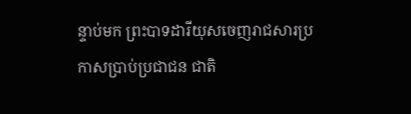ន្ទាប់មក ព្រះបាទដារីយុសចេញរាជសារប្រកាសប្រាប់ប្រជាជន ជាតិ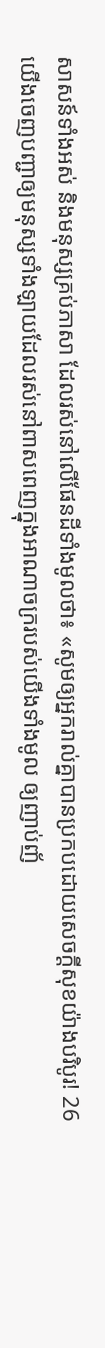សាសន៍ទាំងអស់ និងមនុស្សគ្រប់ភាសា ដែលរស់នៅលើផែនដីទាំងមូលថា៖ «សូមឲ្យអ្នករាល់គ្នាបានប្រកបដោយសេចក្ដីសុខយ៉ាងបរិបូរ! 26យើងចេញបញ្ជាឲ្យមនុស្សទាំងឡាយដែលរស់នៅពាសពេញក្នុងអាណាចក្ររបស់យើងទាំងមូល ឲ្យញាប់ញ័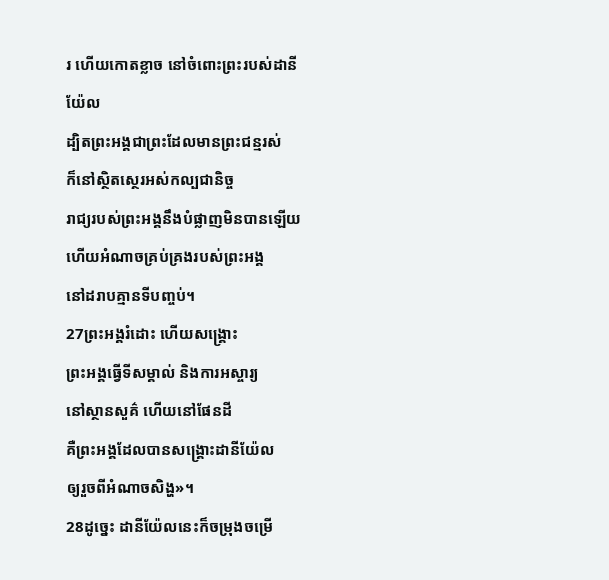រ ហើយកោតខ្លាច នៅចំពោះព្រះរបស់ដានីយ៉ែល
ដ្បិតព្រះអង្គជាព្រះដែលមានព្រះជន្មរស់
ក៏នៅស្ថិតស្ថេរអស់កល្បជានិច្ច
រាជ្យរបស់ព្រះអង្គនឹងបំផ្លាញមិនបានឡើយ
ហើយអំណាចគ្រប់គ្រងរបស់ព្រះអង្គ
នៅដរាបគ្មានទីបញ្ចប់។
27ព្រះអង្គរំដោះ ហើយសង្គ្រោះ
ព្រះអង្គធ្វើទីសម្គាល់ និងការអស្ចារ្យ
នៅស្ថានសួគ៌ ហើយនៅផែនដី
គឺព្រះអង្គដែលបានសង្គ្រោះដានីយ៉ែល
ឲ្យរួចពីអំណាចសិង្ហ»។
28ដូច្នេះ ដានីយ៉ែលនេះក៏ចម្រុងចម្រើ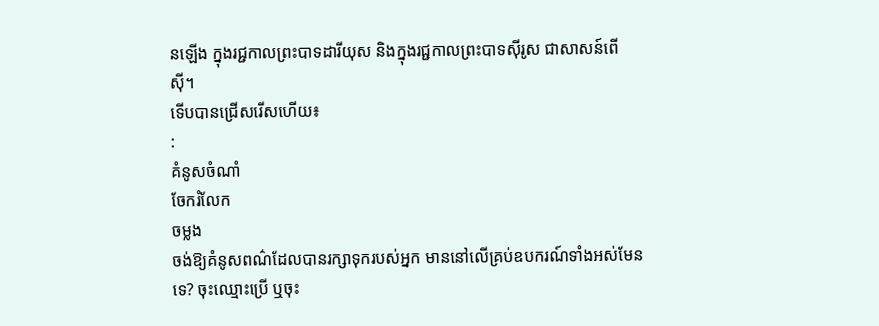នឡើង ក្នុងរជ្ជកាលព្រះបាទដារីយុស និងក្នុងរជ្ជកាលព្រះបាទស៊ីរូស ជាសាសន៍ពើស៊ី។
ទើបបានជ្រើសរើសហើយ៖
:
គំនូសចំណាំ
ចែករំលែក
ចម្លង
ចង់ឱ្យគំនូសពណ៌ដែលបានរក្សាទុករបស់អ្នក មាននៅលើគ្រប់ឧបករណ៍ទាំងអស់មែនទេ? ចុះឈ្មោះប្រើ ឬចុះ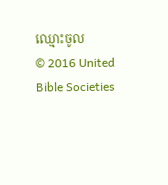ឈ្មោះចូល
© 2016 United Bible Societies